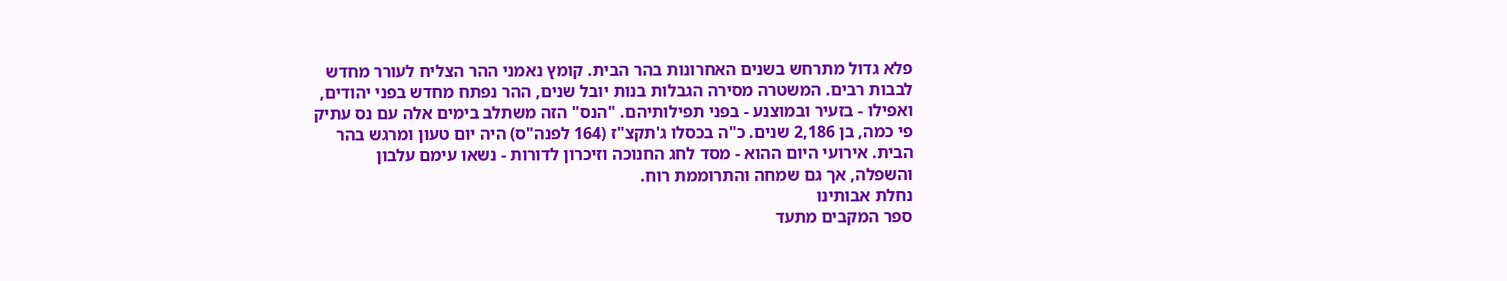פלא גדול מתרחש בשנים האחרונות בהר הבית. קומץ נאמני ההר הצליח לעורר מחדש לבבות רבים. המשטרה מסירה הגבלות בנות יובל שנים, ההר נפתח מחדש בפני יהודים, ואפילו - בזעיר ובמוצנע - בפני תפילותיהם. "הנס" הזה משתלב בימים אלה עם נס עתיק פי כמה, בן 2,186 שנים. כ"ה בכסלו ג'תקצ"ז (164 לפנה"ס) היה יום טעון ומרגש בהר הבית. אירועי היום ההוא - מסד לחג החנוכה וזיכרון לדורות - נשאו עימם עלבון והשפלה, אך גם שמחה והתרוממת רוח.
נחלת אבותינו
ספר המקבים מתעד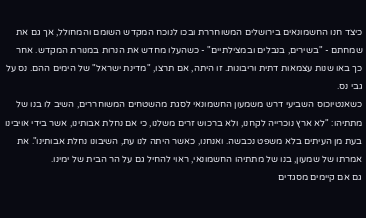כיצד חנו החשמונאים בירושלים המשוחררת ובכו לנוכח המקדש השומם והמחולל, אך גם את שמחתם - "בשירים, בנבלים ובמצילתיים" - כשהעלו מחדש את הנרות במנורת המקדש. אחר כך באו שנות עצמאות דתית וריבונות. זו היתה, אם תרצו, "מדינת ישראל" של הימים ההם. נס על גבי נס.
כשאנטיוכוס השביעי דרש משמעון החשמונאי לסגת מהשטחים המשוחררים, השיב לו בנו של מתתיהו: "לא ארץ נוכרייה לקחנו, ולא ברכוש זרים משלנו, כי אם נחלת אבותינו, אשר בידי אויבינו בעת מן העיתים בלא משפט נכבשה. ואנחנו, כאשר היתה לנו עת, השיבונו נחלת אבותינו". את אמרתו של שמעון, בנו של מתתיהו החשמונאי, ראוי להחיל גם על הר הבית של ימינו.
גם אם קיימים מסגדים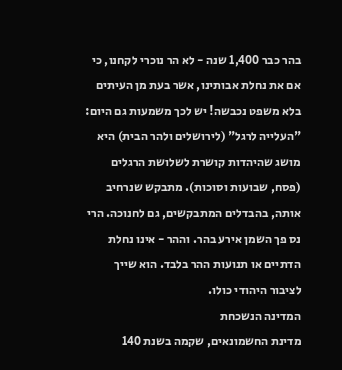בהר כבר 1,400 שנה - לא הר נוכרי לקחנו, כי אם את נחלת אבותינו, אשר בעת מן העיתים בלא משפט נכבשה! יש לכך משמעות גם היום: "העלייה לרגל" (לירושלים ולהר הבית) היא מושג שהיהדות קושרת לשלושת הרגלים (פסח, שבועות וסוכות). מתבקש שנרחיב אותה, בהבדלים המתבקשים, גם לחנוכה. הרי נס פך השמן אירע בהר. וההר - אינו נחלת הדתיים או תנועות ההר בלבד. הוא שייך לציבור היהודי כולו.
המדינה הנשכחת
מדינת החשמונאים, שקמה בשנת 140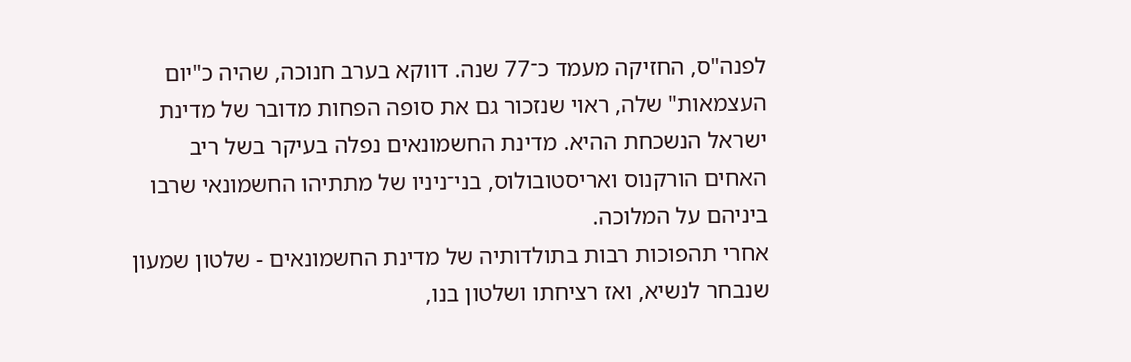לפנה"ס, החזיקה מעמד כ־77 שנה. דווקא בערב חנוכה, שהיה כ"יום העצמאות" שלה, ראוי שנזכור גם את סופה הפחות מדובר של מדינת ישראל הנשכחת ההיא. מדינת החשמונאים נפלה בעיקר בשל ריב האחים הורקנוס ואריסטובולוס, בני־ניניו של מתתיהו החשמונאי שרבו ביניהם על המלוכה.
אחרי תהפוכות רבות בתולדותיה של מדינת החשמונאים - שלטון שמעון שנבחר לנשיא, ואז רציחתו ושלטון בנו,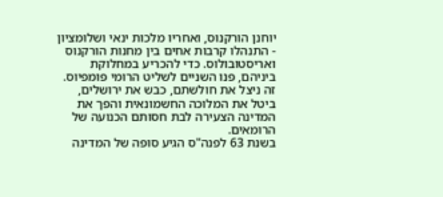יוחנן הורקנוס, ואחריו מלכות ינאי ושלומציון - התנהלו קרבות אחים בין מחנות הורקנוס ואריסטובולוס. כדי להכריע במחלוקת ביניהם, פנו השניים לשליט הרומי פומפיוס. זה ניצל את חולשתם, כבש את ירושלים, ביטל את המלוכה החשמונאית והפך את המדינה הצעירה לבת חסותם הכנועה של הרומאים.
בשנת 63 לפנה"ס הגיע סופה של המדינה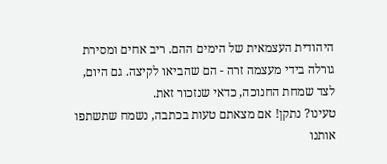היהודית העצמאית של הימים ההם. ריב אחים ומסירת גורלה בידי מעצמה זרה - הם שהביאו לקיצה. גם היום, לצד שמחת החנוכה, כדאי שנזכור זאת.
טעינו? נתקן! אם מצאתם טעות בכתבה, נשמח שתשתפו אותנו